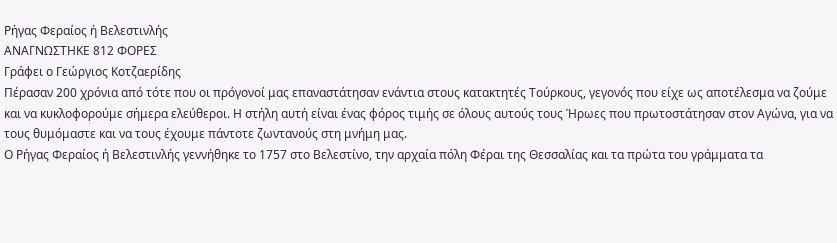Ρήγας Φεραίος ή Βελεστινλής
ΑΝΑΓΝΩΣΤΗΚΕ 812 ΦΟΡΕΣ
Γράφει ο Γεώργιος Κοτζαερίδης
Πέρασαν 200 χρόνια από τότε που οι πρόγονοί μας επαναστάτησαν ενάντια στους κατακτητές Τούρκους, γεγονός που είχε ως αποτέλεσμα να ζούμε και να κυκλοφορούμε σήμερα ελεύθεροι. Η στήλη αυτή είναι ένας φόρος τιμής σε όλους αυτούς τους Ήρωες που πρωτοστάτησαν στον Αγώνα, για να τους θυμόμαστε και να τους έχουμε πάντοτε ζωντανούς στη μνήμη μας.
Ο Ρήγας Φεραίος ή Βελεστινλής γεννήθηκε το 1757 στο Βελεστίνο, την αρχαία πόλη Φέραι της Θεσσαλίας και τα πρώτα του γράμματα τα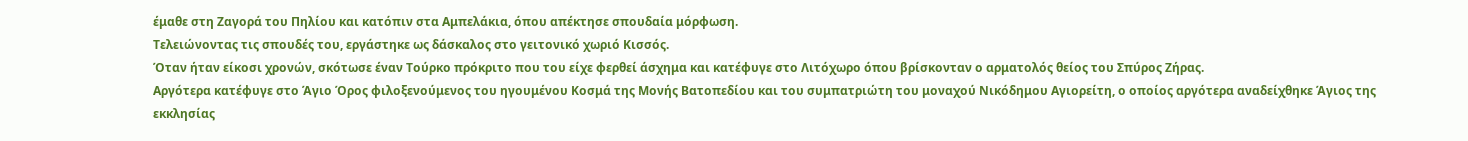έμαθε στη Ζαγορά του Πηλίου και κατόπιν στα Αμπελάκια, όπου απέκτησε σπουδαία μόρφωση.
Τελειώνοντας τις σπουδές του, εργάστηκε ως δάσκαλος στο γειτονικό χωριό Κισσός.
Όταν ήταν είκοσι χρονών, σκότωσε έναν Τούρκο πρόκριτο που του είχε φερθεί άσχημα και κατέφυγε στο Λιτόχωρο όπου βρίσκονταν ο αρματολός θείος του Σπύρος Ζήρας.
Αργότερα κατέφυγε στο Άγιο Όρος φιλοξενούμενος του ηγουμένου Κοσμά της Μονής Βατοπεδίου και του συμπατριώτη του μοναχού Νικόδημου Αγιορείτη, ο οποίος αργότερα αναδείχθηκε Άγιος της εκκλησίας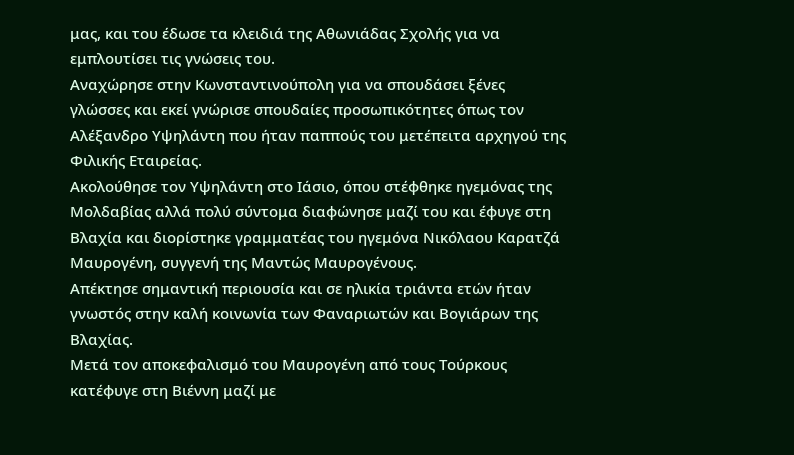μας, και του έδωσε τα κλειδιά της Αθωνιάδας Σχολής για να εμπλουτίσει τις γνώσεις του.
Αναχώρησε στην Κωνσταντινούπολη για να σπουδάσει ξένες γλώσσες και εκεί γνώρισε σπουδαίες προσωπικότητες όπως τον Αλέξανδρο Υψηλάντη που ήταν παππούς του μετέπειτα αρχηγού της Φιλικής Εταιρείας.
Ακολούθησε τον Υψηλάντη στο Ιάσιο, όπου στέφθηκε ηγεμόνας της Μολδαβίας αλλά πολύ σύντομα διαφώνησε μαζί του και έφυγε στη Βλαχία και διορίστηκε γραμματέας του ηγεμόνα Νικόλαου Καρατζά Μαυρογένη, συγγενή της Μαντώς Μαυρογένους.
Απέκτησε σημαντική περιουσία και σε ηλικία τριάντα ετών ήταν γνωστός στην καλή κοινωνία των Φαναριωτών και Βογιάρων της Βλαχίας.
Μετά τον αποκεφαλισμό του Μαυρογένη από τους Τούρκους κατέφυγε στη Βιέννη μαζί με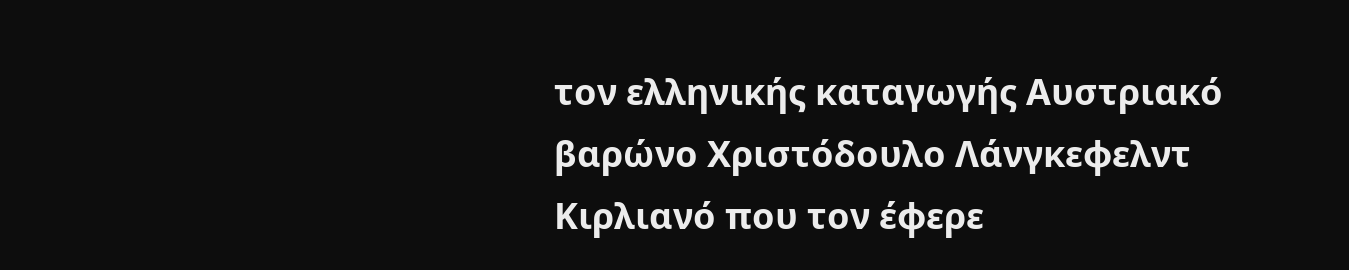τον ελληνικής καταγωγής Αυστριακό βαρώνο Χριστόδουλο Λάνγκεφελντ Κιρλιανό που τον έφερε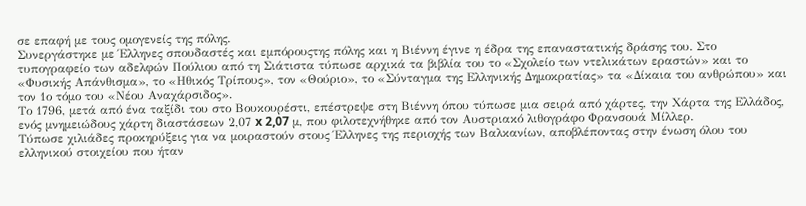σε επαφή με τους ομογενείς της πόλης.
Συνεργάστηκε με Έλληνες σπουδαστές και εμπόρουςτης πόλης και η Βιέννη έγινε η έδρα της επαναστατικής δράσης του. Στο τυπογραφείο των αδελφών Πούλιου από τη Σιάτιστα τύπωσε αρχικά τα βιβλία του το «Σχολείο των ντελικάτων εραστών» και το «Φυσικής Απάνθισμα», το «Ηθικός Τρίπους», τον «Θούριο», το «Σύνταγμα της Ελληνικής Δημοκρατίας» τα «Δίκαια του ανθρώπου» και τον 1ο τόμο του «Νέου Αναχάρσιδος».
Το 1796, μετά από ένα ταξίδι του στο Βουκουρέστι, επέστρεψε στη Βιέννη όπου τύπωσε μια σειρά από χάρτες, την Χάρτα της Ελλάδος, ενός μνημειώδους χάρτη διαστάσεων 2,07 x 2,07 μ, που φιλοτεχνήθηκε από τον Αυστριακό λιθογράφο Φρανσουά Μίλλερ.
Τύπωσε χιλιάδες προκηρύξεις για να μοιραστούν στους Έλληνες της περιοχής των Βαλκανίων, αποβλέποντας στην ένωση όλου του ελληνικού στοιχείου που ήταν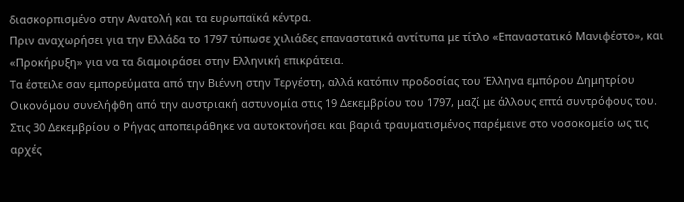διασκορπισμένο στην Ανατολή και τα ευρωπαϊκά κέντρα.
Πριν αναχωρήσει για την Ελλάδα το 1797 τύπωσε χιλιάδες επαναστατικά αντίτυπα με τίτλο «Επαναστατικό Μανιφέστο», και «Προκήρυξη» για να τα διαμοιράσει στην Ελληνική επικράτεια.
Τα έστειλε σαν εμπορεύματα από την Βιέννη στην Τεργέστη, αλλά κατόπιν προδοσίας του Έλληνα εμπόρου Δημητρίου Οικονόμου συνελήφθη από την αυστριακή αστυνομία στις 19 Δεκεμβρίου του 1797, μαζί με άλλους επτά συντρόφους του.
Στις 30 Δεκεμβρίου ο Ρήγας αποπειράθηκε να αυτοκτονήσει και βαριά τραυματισμένος παρέμεινε στο νοσοκομείο ως τις αρχές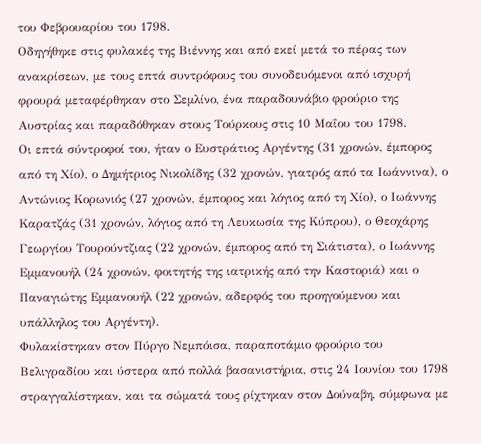του Φεβρουαρίου του 1798.
Οδηγήθηκε στις φυλακές της Βιέννης και από εκεί μετά το πέρας των ανακρίσεων, με τους επτά συντρόφους του συνοδευόμενοι από ισχυρή φρουρά μεταφέρθηκαν στο Σεμλίνο, ένα παραδουνάβιο φρούριο της Αυστρίας και παραδόθηκαν στους Τούρκους στις 10 Μαΐου του 1798.
Οι επτά σύντροφοί του, ήταν ο Ευστράτιος Αργέντης (31 χρονών, έμπορος από τη Χίο), ο Δημήτριος Νικολίδης (32 χρονών, γιατρός από τα Ιωάννινα), ο Αντώνιος Κορωνιός (27 χρονών, έμπορος και λόγιος από τη Χίο), ο Ιωάννης Καρατζάς (31 χρονών, λόγιος από τη Λευκωσία της Κύπρου), ο Θεοχάρης Γεωργίου Τουρούντζιας (22 χρονών, έμπορος από τη Σιάτιστα), ο Ιωάννης Εμμανουήλ (24 χρονών, φοιτητής της ιατρικής από την Καστοριά) και ο Παναγιώτης Εμμανουήλ (22 χρονών, αδερφός του προηγούμενου και υπάλληλος του Αργέντη).
Φυλακίστηκαν στον Πύργο Νεμπόισα, παραποτάμιο φρούριο του Βελιγραδίου και ύστερα από πολλά βασανιστήρια, στις 24 Ιουνίου του 1798 στραγγαλίστηκαν, και τα σώματά τους ρίχτηκαν στον Δούναβη, σύμφωνα με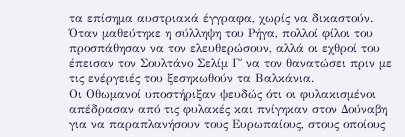τα επίσημα αυστριακά έγγραφα, χωρίς να δικαστούν.
Όταν μαθεύτηκε η σύλληψη του Ρήγα, πολλοί φίλοι του προσπάθησαν να τον ελευθερώσουν, αλλά οι εχθροί του έπεισαν τον Σουλτάνο Σελίμ Γ΄ να τον θανατώσει πριν με τις ενέργειές του ξεσηκωθούν τα Βαλκάνια.
Οι Οθωμανοί υποστήριξαν ψευδώς ότι οι φυλακισμένοι απέδρασαν από τις φυλακές και πνίγηκαν στον Δούναβη για να παραπλανήσουν τους Ευρωπαίους, στους οποίους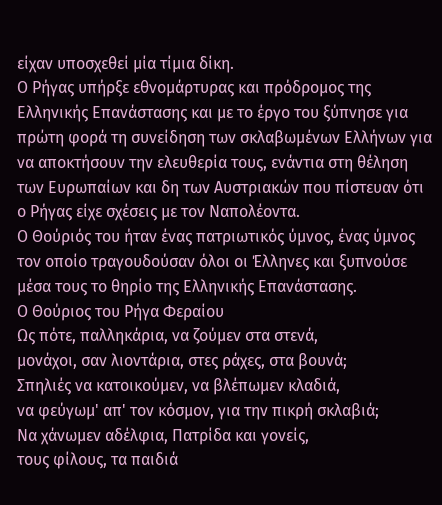είχαν υποσχεθεί μία τίμια δίκη.
Ο Ρήγας υπήρξε εθνομάρτυρας και πρόδρομος της Ελληνικής Επανάστασης και με το έργο του ξύπνησε για πρώτη φορά τη συνείδηση των σκλαβωμένων Ελλήνων για να αποκτήσουν την ελευθερία τους, ενάντια στη θέληση των Ευρωπαίων και δη των Αυστριακών που πίστευαν ότι ο Ρήγας είχε σχέσεις με τον Ναπολέοντα.
Ο Θούριός του ήταν ένας πατριωτικός ύμνος, ένας ύμνος τον οποίο τραγουδούσαν όλοι οι Έλληνες και ξυπνούσε μέσα τους το θηρίο της Ελληνικής Επανάστασης.
Ο Θούριος του Ρήγα Φεραίου
Ως πότε, παλληκάρια, να ζούμεν στα στενά,
μονάχοι, σαν λιοντάρια, στες ράχες, στα βουνά;
Σπηλιές να κατοικούμεν, να βλέπωμεν κλαδιά,
να φεύγωμ' απ' τον κόσμον, για την πικρή σκλαβιά;
Να χάνωμεν αδέλφια, Πατρίδα και γονείς,
τους φίλους, τα παιδιά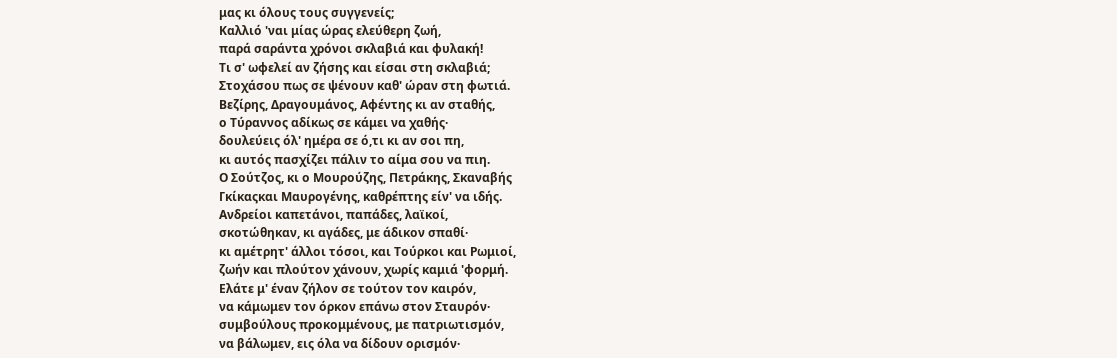μας κι όλους τους συγγενείς;
Καλλιό 'ναι μίας ώρας ελεύθερη ζωή,
παρά σαράντα χρόνοι σκλαβιά και φυλακή!
Τι σ' ωφελεί αν ζήσης και είσαι στη σκλαβιά;
Στοχάσου πως σε ψένουν καθ' ώραν στη φωτιά.
Βεζίρης, Δραγουμάνος, Αφέντης κι αν σταθής,
ο Τύραννος αδίκως σε κάμει να χαθής·
δουλεύεις όλ' ημέρα σε ό,τι κι αν σοι πη,
κι αυτός πασχίζει πάλιν το αίμα σου να πιη.
O Σούτζος, κι ο Μουρούζης, Πετράκης, Σκαναβής
Γκίκαςκαι Μαυρογένης, καθρέπτης είν' να ιδής.
Ανδρείοι καπετάνοι, παπάδες, λαϊκοί,
σκοτώθηκαν, κι αγάδες, με άδικον σπαθί·
κι αμέτρητ' άλλοι τόσοι, και Τούρκοι και Ρωμιοί,
ζωήν και πλούτον χάνουν, χωρίς καμιά 'φορμή.
Ελάτε μ' έναν ζήλον σε τούτον τον καιρόν,
να κάμωμεν τον όρκον επάνω στον Σταυρόν·
συμβούλους προκομμένους, με πατριωτισμόν,
να βάλωμεν, εις όλα να δίδουν ορισμόν·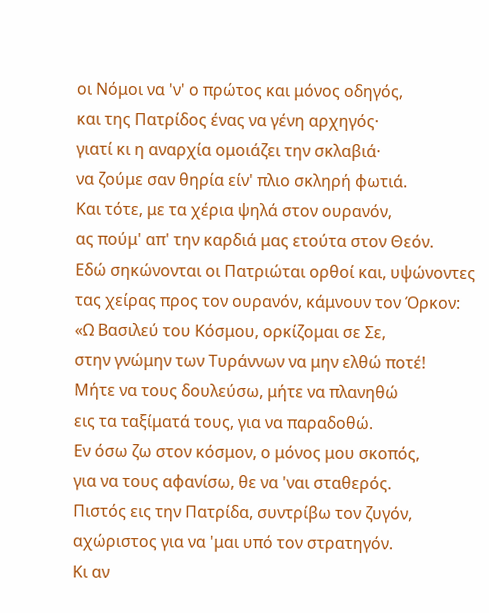οι Νόμοι να 'ν' ο πρώτος και μόνος οδηγός,
και της Πατρίδος ένας να γένη αρχηγός·
γιατί κι η αναρχία ομοιάζει την σκλαβιά·
να ζούμε σαν θηρία είν' πλιο σκληρή φωτιά.
Και τότε, με τα χέρια ψηλά στον ουρανόν,
ας πούμ' απ' την καρδιά μας ετούτα στον Θεόν.
Εδώ σηκώνονται οι Πατριώται ορθοί και, υψώνοντες
τας χείρας προς τον ουρανόν, κάμνουν τον Όρκον:
«Ω Βασιλεύ του Κόσμου, ορκίζομαι σε Σε,
στην γνώμην των Τυράννων να μην ελθώ ποτέ!
Μήτε να τους δουλεύσω, μήτε να πλανηθώ
εις τα ταξίματά τους, για να παραδοθώ.
Εν όσω ζω στον κόσμον, ο μόνος μου σκοπός,
για να τους αφανίσω, θε να 'ναι σταθερός.
Πιστός εις την Πατρίδα, συντρίβω τον ζυγόν,
αχώριστος για να 'μαι υπό τον στρατηγόν.
Κι αν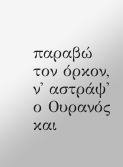παραβώ τον όρκον, ν' αστράψ' ο Oυρανός
και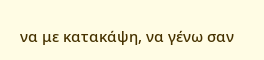να με κατακάψη, να γένω σαν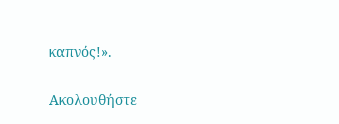καπνός!».

Ακολουθήστε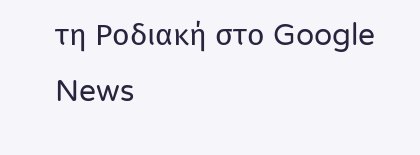τη Ροδιακή στο Google News